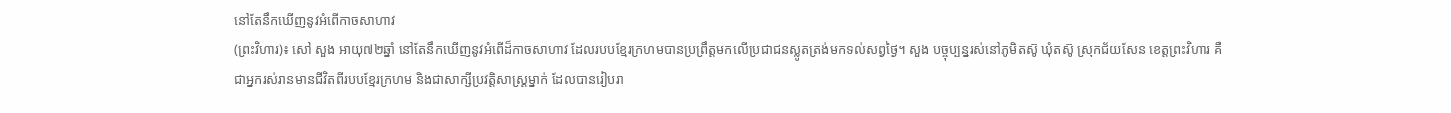នៅតែនឹកឃើញនូវអំពើកាចសាហាវ
(ព្រះវិហារ)៖ សៅ សួង អាយុ៧២ឆ្នាំ នៅតែនឹកឃើញនូវអំពើដ៏កាចសាហាវ ដែលរបបខ្មែរក្រហមបានប្រព្រឹត្តមកលើប្រជាជនស្លូតត្រង់មកទល់សព្វថ្ងៃ។ សួង បច្ចុប្បន្នរស់នៅភូមិតស៊ូ ឃុំតស៊ូ ស្រុកជ័យសែន ខេត្តព្រះវិហារ គឺជាអ្នករស់រានមានជីវិតពីរបបខ្មែរក្រហម និងជាសាក្សីប្រវត្តិសាស្ដ្រម្នាក់ ដែលបានរៀបរា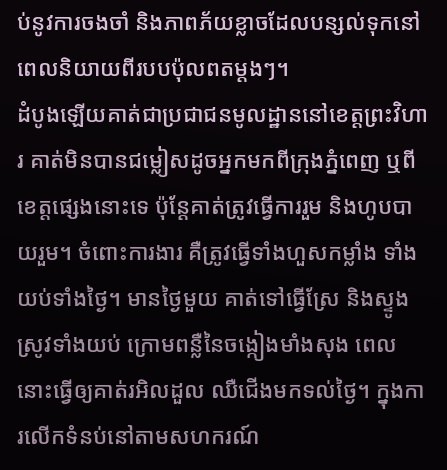ប់នូវការចងចាំ និងភាពភ័យខ្លាចដែលបន្សល់ទុកនៅពេលនិយាយពីរបបប៉ុលពតម្តងៗ។
ដំបូងឡើយគាត់ជាប្រជាជនមូលដ្ឋាននៅខេត្តព្រះវិហារ គាត់មិនបានជម្លៀសដូចអ្នកមកពីក្រុងភ្នំពេញ ឬពីខេត្តផ្សេងនោះទេ ប៉ុន្តែគាត់ត្រូវធ្វើការរួម និងហូបបាយរួម។ ចំពោះការងារ គឺត្រូវធ្វើទាំងហួសកម្លាំង ទាំងយប់ទាំងថ្ងៃ។ មានថ្ងៃមួយ គាត់ទៅធ្វើស្រែ និងស្ទូងស្រូវទាំងយប់ ក្រោមពន្លឺនៃចង្កៀងមាំងសុង ពេលនោះធ្វើឲ្យគាត់រអិលដួល ឈឺជើងមកទល់ថ្ងៃ។ ក្នុងការលើកទំនប់នៅតាមសហករណ៍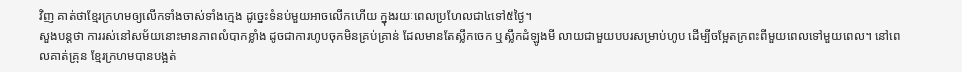វិញ គាត់ថាខ្មែរក្រហមឲ្យលើកទាំងចាស់ទាំងក្មេង ដូច្នេះទំនប់មួយអាចលើកហើយ ក្នុងរយៈពេលប្រហែលជា៤ទៅ៥ថ្ងៃ។
សួងបន្តថា ការរស់នៅសម័យនោះមានភាពលំបាកខ្លាំង ដូចជាការហូបចុកមិនគ្រប់គ្រាន់ ដែលមានតែស្លឹកចេក ឬស្លឹកដំឡូងមី លាយជាមួយបបរសម្រាប់ហូប ដើម្បីចម្អែតក្រពះពីមួយពេលទៅមួយពេល។ នៅពេលគាត់គ្រុន ខ្មែរក្រហមបានបង្អត់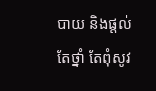បាយ និងផ្តល់តែថ្នាំ តែពុំសូវ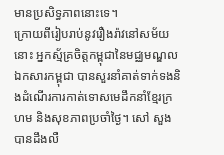មានប្រសិទ្ធភាពនោះទេ។
ក្រោយពីរៀបរាប់នូវរឿងរ៉ាវនៅសម័យនោះ អ្នកស្ម័គ្រចិត្តកម្ពុជានៃមជ្ឈមណ្ឌលឯកសារកម្ពុជា បានសួរនាំគាត់ទាក់ទងនិងដំណើរការកាត់ទោសមេដឹកនាំខ្មែរក្រហម និងសុខភាពប្រចាំថ្ងៃ។ សៅ សួង បានដឹងលឺ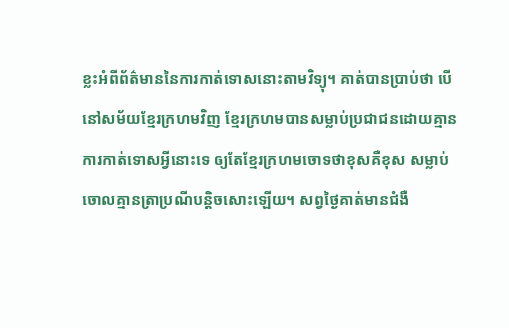ខ្លះអំពីព័ត៌មាននៃការកាត់ទោសនោះតាមវិទ្យុ។ គាត់បានប្រាប់ថា បើនៅសម័យខ្មែរក្រហមវិញ ខ្មែរក្រហមបានសម្លាប់ប្រជាជនដោយគ្មានការកាត់ទោសអ្វីនោះទេ ឲ្យតែខ្មែរក្រហមចោទថាខុសគឺខុស សម្លាប់ចោលគ្មានត្រាប្រណីបន្តិចសោះឡើយ។ សព្វថ្ងៃគាត់មានជំងឺ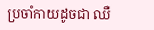ប្រចាំកាយដូចជា ឈឺ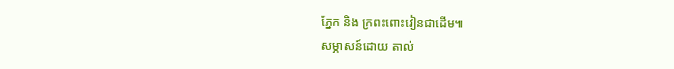ភ្នែក និង ក្រពះពោះវៀនជាដើម៕
សម្ភាសន៍ដោយ តាល់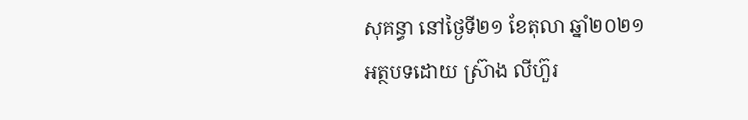សុគន្ធា នៅថ្ងៃទី២១ ខែតុលា ឆ្នាំ២០២១
អត្ថបទដោយ ស្រ៊ាង លីហ៊ួរ